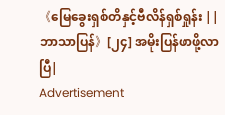《မြေခွေးရှစ်တိနှင့်ဗီလိန်ရှစ်ရှုန်း || ဘာသာပြန်》[၂၄] အမိုးပြန်ဖာဖို့လာပြီ|
Advertisement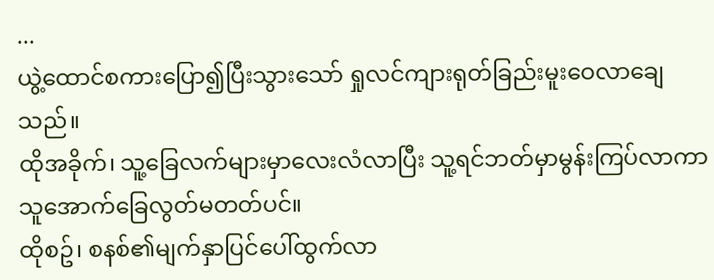...
ယွဲ့ထောင်စကားပြော၍ပြီးသွားသော် ရှုလင်ကျားရုတ်ခြည်းမူးဝေလာချေသည်။
ထိုအခိုက်၊ သူ့ခြေလက်များမှာလေးလံလာပြီး သူ့ရင်ဘတ်မှာမွန်းကြပ်လာကာ သူအောက်ခြေလွတ်မတတ်ပင်။
ထိုစဥ်၊ စနစ်၏မျက်နှာပြင်ပေါ်ထွက်လာ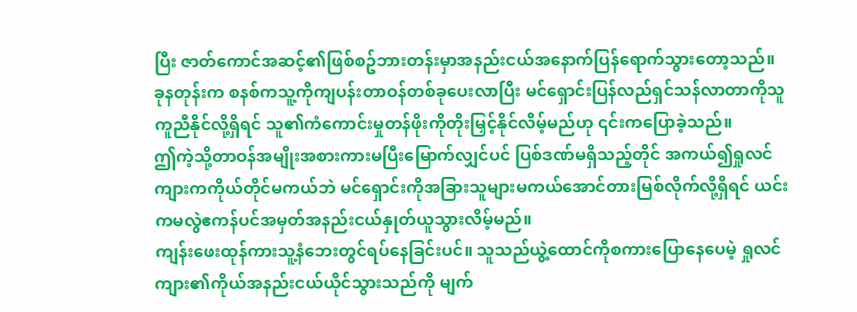ပြီး ဇာတ်ကောင်အဆင့်၏ဖြစ်စဥ်ဘားတန်းမှာအနည်းငယ်အနောက်ပြန်ရောက်သွားတော့သည်။
ခုနတုန်းက စနစ်ကသူ့ကိုကျပန်းတာဝန်တစ်ခုပေးလာပြီး မင်ရှောင်းပြန်လည်ရှင်သန်လာတာကိုသူကူညီနိုင်လို့ရှိရင် သူ၏ကံကောင်းမှုတန်ဖိုးကိုတိုးမြှင့်နိုင်လိမ့်မည်ဟု ၎င်းကပြောခဲ့သည်။
ဤကဲ့သို့တာဝန်အမျိုးအစားကားမပြီးမြောက်လျှင်ပင် ပြစ်ဒဏ်မရှိသည့်တိုင် အကယ်၍ရှုလင်ကျားကကိုယ်တိုင်မကယ်ဘဲ မင်ရှောင်းကိုအခြားသူများမကယ်အောင်တားမြစ်လိုက်လို့ရှိရင် ယင်းကမလွဲဧကန်ပင်အမှတ်အနည်းငယ်နှုတ်ယူသွားလိမ့်မည်။
ကျန်းဖေးထုန်ကားသူ့နံဘေးတွင်ရပ်နေခြင်းပင်။ သူသည်ယွဲ့ထောင်ကိုစကားပြောနေပေမဲ့ ရှုလင်ကျား၏ကိုယ်အနည်းငယ်ယိုင်သွားသည်ကို မျက်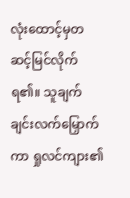လုံးထောင့်မှတဆင့်မြင်လိုက်ရ၏။ သူချက်ချင်းလက်မြှောက်ကာ ရှုလင်ကျား၏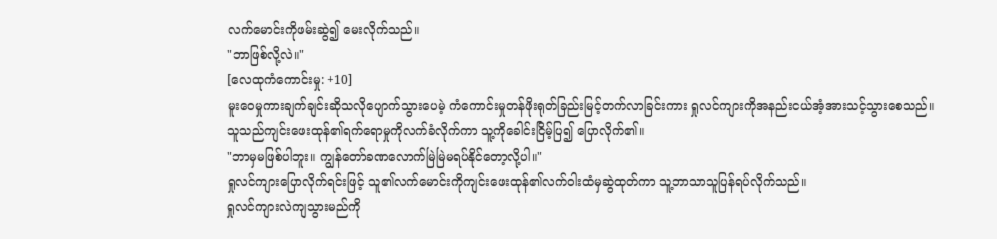လက်မောင်းကိုဖမ်းဆွဲ၍ မေးလိုက်သည်။
"ဘာဖြစ်လို့လဲ။"
[လေထုကံကောင်းမှု: +10]
မူးဝေမှုကားချက်ချင်းဆိုသလိုပျောက်သွားပေမဲ့ ကံကောင်းမှုတန်ဖိုးရုတ်ခြည်းမြင့်တက်လာခြင်းကား ရှုလင်ကျားကိုအနည်းငယ်အံ့အားသင့်သွားစေသည်။
သူသည်ကျင်းဖေးထုန်၏ရက်ရောမှုကိုလက်ခံလိုက်ကာ သူ့ကိုခေါင်းငြိမ့်ပြ၍ ပြောလိုက်၏။
"ဘာမှမဖြစ်ပါဘူး။ ကျွန်တော်ခဏလောက်မြဲမြဲမရပ်နိုင်တော့လို့ပါ။"
ရှုလင်ကျားပြောလိုက်ရင်းဖြင့် သူ၏လက်မောင်းကိုကျင်းဖေးထုန်၏လက်ဝါးထံမှဆွဲထုတ်ကာ သူ့ဘာသာသူပြန်ရပ်လိုက်သည်။
ရှုလင်ကျားလဲကျသွားမည်ကို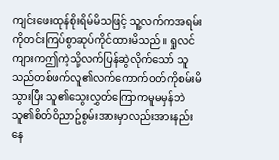ကျင်းဖေးထုန်စိုးရိမ်မိသဖြင့် သူ့လက်ကအရမ်းကိုတင်းကြပ်စွာဆုပ်ကိုင်ထားမိသည်။ ရှုလင်ကျားကဤကဲ့သို့လက်ပြန်ဆွဲလိုက်သော် သူသည်တစ်ဖက်လူ၏လက်ကောက်ဝတ်ကိုစမ်းမိသွားပြီး သူ၏သွေးလွှတ်ကြောကမူမမှန်ဘဲ သူ၏စိတ်ဝိညာဥ်စွမ်းအားမှာလည်းအားနည်းနေ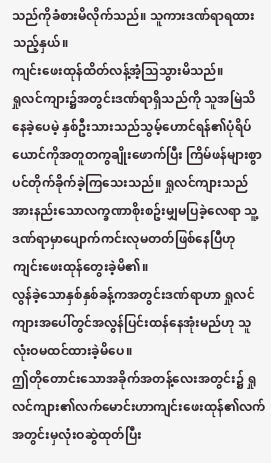သည်ကိုခံစားမိလိုက်သည်။ သူကားဒဏ်ရာရထားသည့်နှယ်။
ကျင်းဖေးထုန်ထိတ်လန့်အံ့သြသွားမိသည်။
ရှုလင်ကျား၌အတွင်းဒဏ်ရာရှိသည်ကို သူအမြဲသိနေခဲ့ပေမဲ့ နှစ်ဦးသားသည်သွမ့်ဟောင်ရန်၏ပုံရိပ်ယောင်ကိုအတူတကွချိုးဖောက်ပြီး ကြိမ်ဖန်များစွာပင်တိုက်ခိုက်ခဲ့ကြသေးသည်။ ရှုလင်ကျားသည်အားနည်းသောလက္ခဏာစိုးစဥ်းမျှမပြခဲ့လေရာ သူ့ဒဏ်ရာမှာပျောက်ကင်းလုမတတ်ဖြစ်နေပြီဟု ကျင်းဖေးထုန်တွေးခဲ့မိ၏။
လွန်ခဲ့သောနှစ်နှစ်ခန့်ကအတွင်းဒဏ်ရာဟာ ရှုလင်ကျားအပေါ်တွင်အလွန်ပြင်းထန်နေအုံးမည်ဟု သူလုံးဝမထင်ထားခဲ့မိပေ။
ဤတိုတောင်းသောအခိုက်အတန့်လေးအတွင်း၌ ရှုလင်ကျား၏လက်မောင်းဟာကျင်းဖေးထုန်၏လက်အတွင်းမှလုံးဝဆွဲထုတ်ပြီး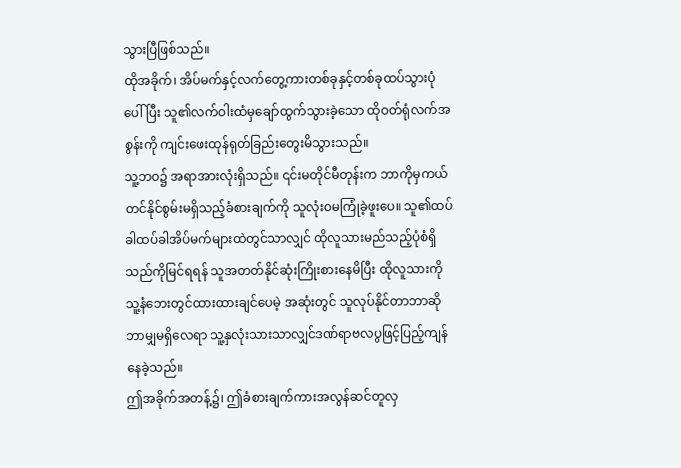သွားပြီဖြစ်သည်။
ထိုအခိုက်၊ အိပ်မက်နှင့်လက်တွေ့ကားတစ်ခုနှင့်တစ်ခုထပ်သွားပုံပေါ်ပြီး သူ၏လက်ဝါးထံမှချော်ထွက်သွားခဲ့သော ထိုဝတ်ရုံလက်အစွန်းကို ကျင်းဖေးထုန်ရုတ်ခြည်းတွေးမိသွားသည်။
သူ့ဘဝ၌ အရာအားလုံးရှိသည်။ ၎င်းမတိုင်မီတုန်းက ဘာကိုမှကယ်တင်နိုင်စွမ်းမရှိသည့်ခံစားချက်ကို သူလုံးဝမကြုံခဲ့ဖူးပေ။ သူ၏ထပ်ခါထပ်ခါအိပ်မက်များထဲတွင်သာလျှင် ထိုလူသားမည်သည့်ပုံစံရှိသည်ကိုမြင်ရရန် သူအတတ်နိုင်ဆုံးကြိုးစားနေမိပြီး ထိုလူသားကိုသူ့နံဘေးတွင်ထားထားချင်ပေမဲ့ အဆုံးတွင် သူလုပ်နိုင်တာဘာဆိုဘာမျှမရှိလေရာ သူ့နှလုံးသားသာလျှင်ဒဏ်ရာဗလပွဖြင့်ပြည့်ကျန်နေခဲ့သည်။
ဤအခိုက်အတန့်၌၊ ဤခံစားချက်ကားအလွန်ဆင်တူလှ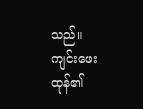သည်။
ကျင်းဖေးထုန်၏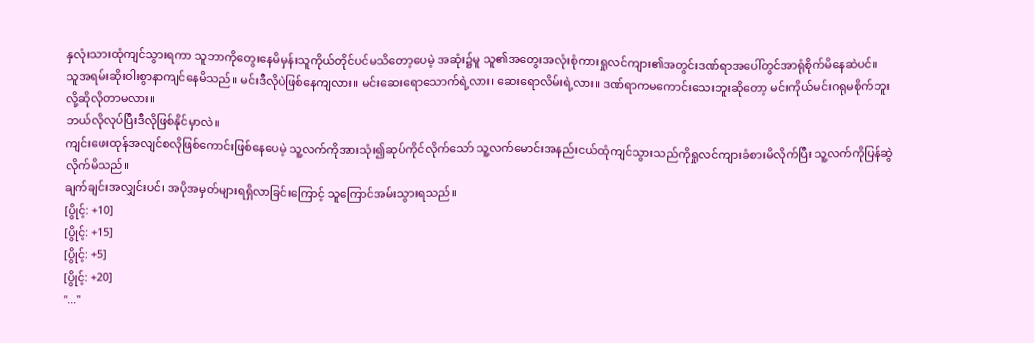နှလုံးသားထုံကျင်သွားရကာ သူဘာကိုတွေးနေမိမှန်းသူကိုယ်တိုင်ပင်မသိတော့ပေမဲ့ အဆုံး၌မူ သူ၏အတွေးအလုံးစုံကားရှုလင်ကျား၏အတွင်းဒဏ်ရာအပေါ်တွင်အာရုံစိုက်မိနေဆဲပင်။
သူအရမ်းဆိုးဝါးစွာနာကျင်နေမိသည်။ မင်းဒီလိုပဲဖြစ်နေကျလား။ မင်းဆေးရောသောက်ရဲ့လား၊ ဆေးရောလိမ်းရဲ့လား။ ဒဏ်ရာကမကောင်းသေးဘူးဆိုတော့ မင်းကိုယ်မင်းဂရုမစိုက်ဘူးလို့ဆိုလိုတာမလား။
ဘယ်လိုလုပ်ပြီးဒီလိုဖြစ်နိုင်မှာလဲ။
ကျင်းဖေးထုန်အလျင်စလိုဖြစ်ကောင်းဖြစ်နေပေမဲ့ သူ့လက်ကိုအားသုံး၍ဆုပ်ကိုင်လိုက်သော် သူ့လက်မောင်းအနည်းငယ်ထုံကျင်သွားသည်ကိုရှုလင်ကျားခံစားမိလိုက်ပြီး သူ့လက်ကိုပြန်ဆွဲလိုက်မိသည်။
ချက်ချင်းအလျှင်းပင်၊ အပိုအမှတ်များရရှိလာခြင်းကြောင့် သူကြောင်အမ်းသွားရသည်။
[ပွိုင့်: +10]
[ပွိုင့်: +15]
[ပွိုင့်: +5]
[ပွိုင့်: +20]
"..."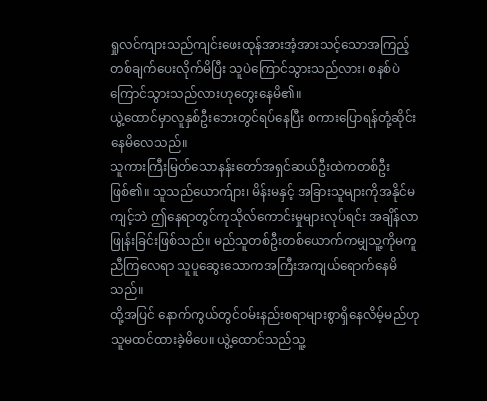ရှုလင်ကျားသည်ကျင်းဖေးထုန်အားအံ့အားသင့်သောအကြည့်တစ်ချက်ပေးလိုက်မိပြီး သူပဲကြောင်သွားသည်လား၊ စနစ်ပဲကြောင်သွားသည်လားဟုတွေးနေမိ၏။
ယွဲ့ထောင်မှာလူနှစ်ဦးဘေးတွင်ရပ်နေပြီး စကားပြောရန်တုံ့ဆိုင်းနေမိလေသည်။
သူကားကြီးမြတ်သောနန်းတော်အရှင်ဆယ်ဦးထဲကတစ်ဦးဖြစ်၏။ သူသည်ယောက်ျား၊ မိန်းမနှင့် အခြားသူများကိုအနိုင်မကျင့်ဘဲ ဤနေရာတွင်ကုသိုလ်ကောင်းမှုများလုပ်ရင်း အချိန်လာဖြုန်းခြင်းဖြစ်သည်။ မည်သူတစ်ဦးတစ်ယောက်ကမျှသူ့ကိုမကူညီကြလေရာ သူပူဆွေးသောကအကြီးအကျယ်ရောက်နေမိသည်။
ထို့အပြင် နောက်ကွယ်တွင်ဝမ်းနည်းစရာများစွာရှိနေလိမ့်မည်ဟု သူမထင်ထားခဲ့မိပေ။ ယွဲ့ထောင်သည်သူ့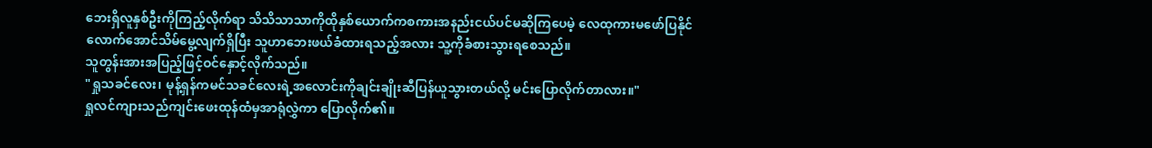ဘေးရှိလူနှစ်ဦးကိုကြည့်လိုက်ရာ သိသိသာသာကိုထိုနှစ်ယောက်ကစကားအနည်းငယ်ပင်မဆိုကြပေမဲ့ လေထုကားမဖော်ပြနိုင်လောက်အောင်သိမ်မွေ့လျက်ရှိပြီး သူဟာဘေးဖယ်ခံထားရသည့်အလား သူ့ကိုခံစားသွားရစေသည်။
သူတွန်းအားအပြည့်ဖြင့်ဝင်နှောင့်လိုက်သည်။
"ရှုသခင်လေး၊ မုန့်ရှန်ကမင်သခင်လေးရဲ့အလောင်းကိုချင်းချိုးဆီပြန်ယူသွားတယ်လို့ မင်းပြောလိုက်တာလား။"
ရှုလင်ကျားသည်ကျင်းဖေးထုန်ထံမှအာရုံလွှဲကာ ပြောလိုက်၏။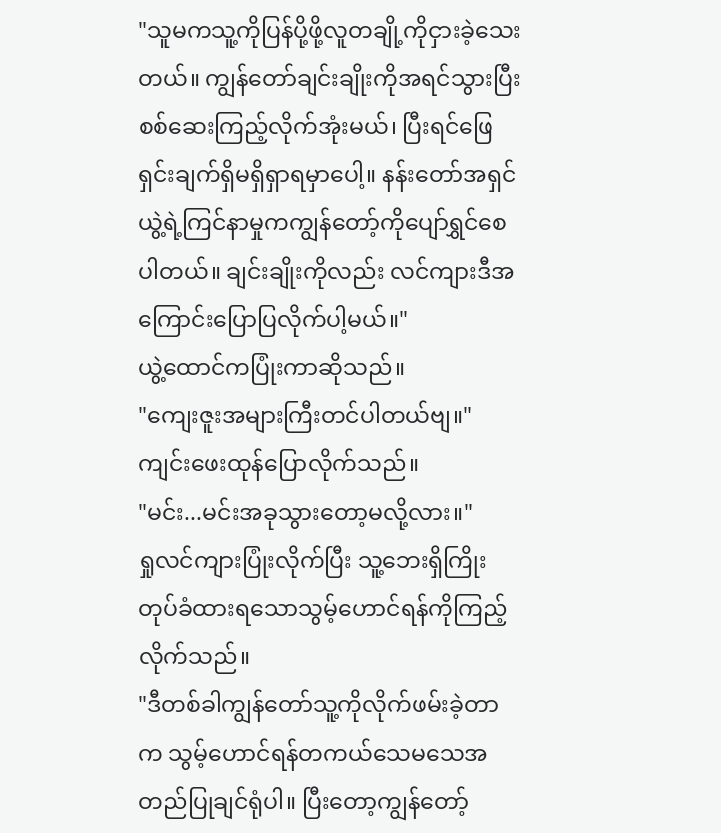"သူမကသူ့ကိုပြန်ပို့ဖို့လူတချို့ကိုငှားခဲ့သေးတယ်။ ကျွန်တော်ချင်းချိုးကိုအရင်သွားပြီးစစ်ဆေးကြည့်လိုက်အုံးမယ်၊ ပြီးရင်ဖြေရှင်းချက်ရှိမရှိရှာရမှာပေါ့။ နန်းတော်အရှင်ယွဲ့ရဲ့ကြင်နာမှုကကျွန်တော့်ကိုပျော်ရွှင်စေပါတယ်။ ချင်းချိုးကိုလည်း လင်ကျားဒီအကြောင်းပြောပြလိုက်ပါ့မယ်။"
ယွဲ့ထောင်ကပြုံးကာဆိုသည်။
"ကျေးဇူးအများကြီးတင်ပါတယ်ဗျ။"
ကျင်းဖေးထုန်ပြောလိုက်သည်။
"မင်း...မင်းအခုသွားတော့မလို့လား။"
ရှုလင်ကျားပြုံးလိုက်ပြီး သူ့ဘေးရှိကြိုးတုပ်ခံထားရသောသွမ့်ဟောင်ရန်ကိုကြည့်လိုက်သည်။
"ဒီတစ်ခါကျွန်တော်သူ့ကိုလိုက်ဖမ်းခဲ့တာက သွမ့်ဟောင်ရန်တကယ်သေမသေအတည်ပြုချင်ရုံပါ။ ပြီးတော့ကျွန်တော့်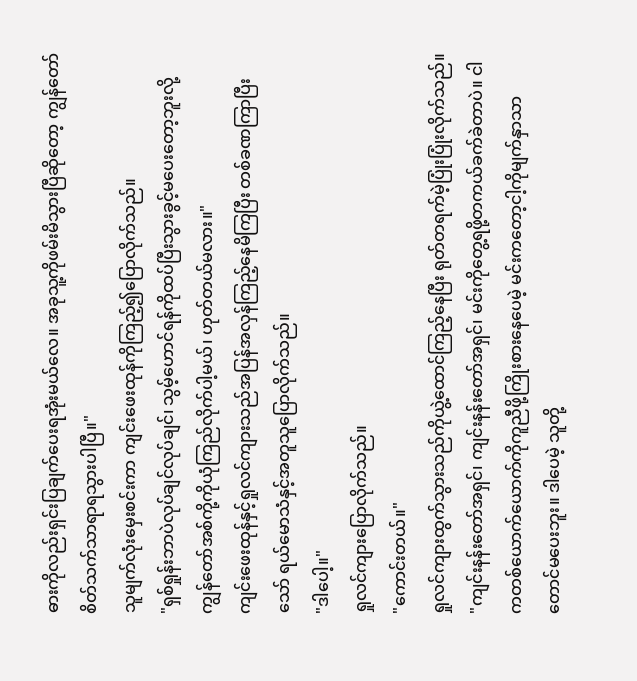ဓားကိုလည်းရှင်းပြချက်ပေးရအုံးမယ်လေ။ အခုသူ့ကိုဖမ်းမိသွားပြီဆိုတော့ ကျွန်တော်စိတ်သက်သာရာရသွားပါပြီ။"
သူမျက်လုံးမှေးစင်းကာ ကျင်းဖေးထုန်ကိုကြည့်၍ပြောလိုက်သည်။
"ရှစ်ရှုန်းဘာပဲလုပ်ချင်လုပ်ချင်၊ သွမ့်ဟောင်ရန်ကိုထပ်ပြီးသွားခွင့်မပေးတော့ဘူးလို့ ကျွန်တော်အစ်ကို့ကိုယုံကြည်လိုက်ပါ့မယ်၊ ဟုတ်တယ်မလား။"
ကျင်းဖေးထုန်နှင့်ရှုလင်ကျားသည်အပြန်အလှန်ကြည့်နေမိကြပြီး တစ်ခဏကြာပြီးသော် ရယ်မောသံနှင့်အတူသူပြောလိုက်သည်။
"ဒါပေါ့။"
ရှုလင်ကျားပြောလိုက်သည်။
"ကောင်းတယ်။"
ရှုလင်ကျားထွက်သွားသည်ကိုယွဲ့ထောင်ကြည့်နေပြီး ရုတ်တရက်မဲ့ပြုံးပြုံးလိုက်သည်။
"ကျင်းနန်းတော်အရှင်၊ ကျင်းနန်းတော်အရှင်၊ မင်းကိုတွေ့ရဖို့တကယ်ခက်ခဲတာပဲ။ ငါကတစ်ယောက်ယောက်ကိုကူညီဖို့ကြိုးစားနေပေမဲ့ မင်းကတော့ငါ့ကိုမျက်နှာသာတောင်မပေးဘူး။ ဒါပေမဲ့ သူတို့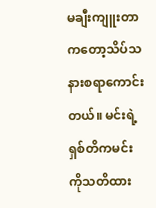မချီးကျူးတာကတော့သိပ်သနားစရာကောင်းတယ်။ မင်းရဲ့ရှစ်တိကမင်းကိုသတိထား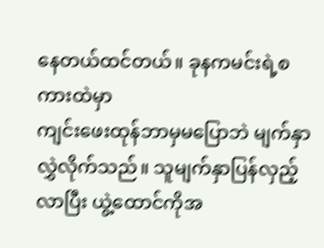နေတယ်ထင်တယ်။ ခုနကမင်းရဲ့စကားထဲမှာ
ကျင်းဖေးထုန်ဘာမှမပြောဘဲ မျက်နှာလွှဲလိုက်သည်။ သူမျက်နှာပြန်လှည့်လာပြီး ယွဲ့ထောင်ကိုအ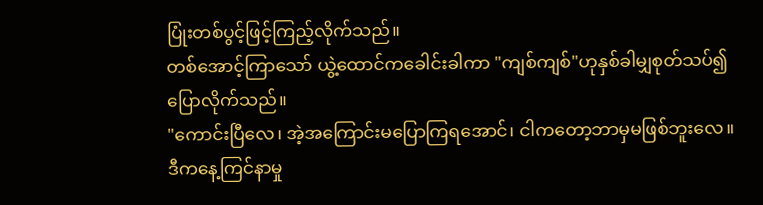ပြုံးတစ်ပွင့်ဖြင့်ကြည့်လိုက်သည်။
တစ်အောင့်ကြာသော် ယွဲ့ထောင်ကခေါင်းခါကာ "ကျစ်ကျစ်"ဟုနှစ်ခါမျှစုတ်သပ်၍ ပြောလိုက်သည်။
"ကောင်းပြီလေ၊ အဲ့အကြောင်းမပြောကြရအောင်၊ ငါကတော့ဘာမှမဖြစ်ဘူးလေ။ ဒီကနေ့ကြင်နာမှု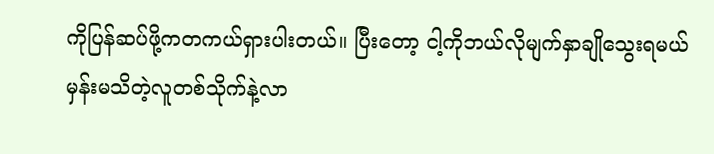ကိုပြန်ဆပ်ဖို့ကတကယ်ရှားပါးတယ်။ ပြီးတော့ ငါ့ကိုဘယ်လိုမျက်နှာချိုသွေးရမယ်မှန်းမသိတဲ့လူတစ်သိုက်နဲ့လာ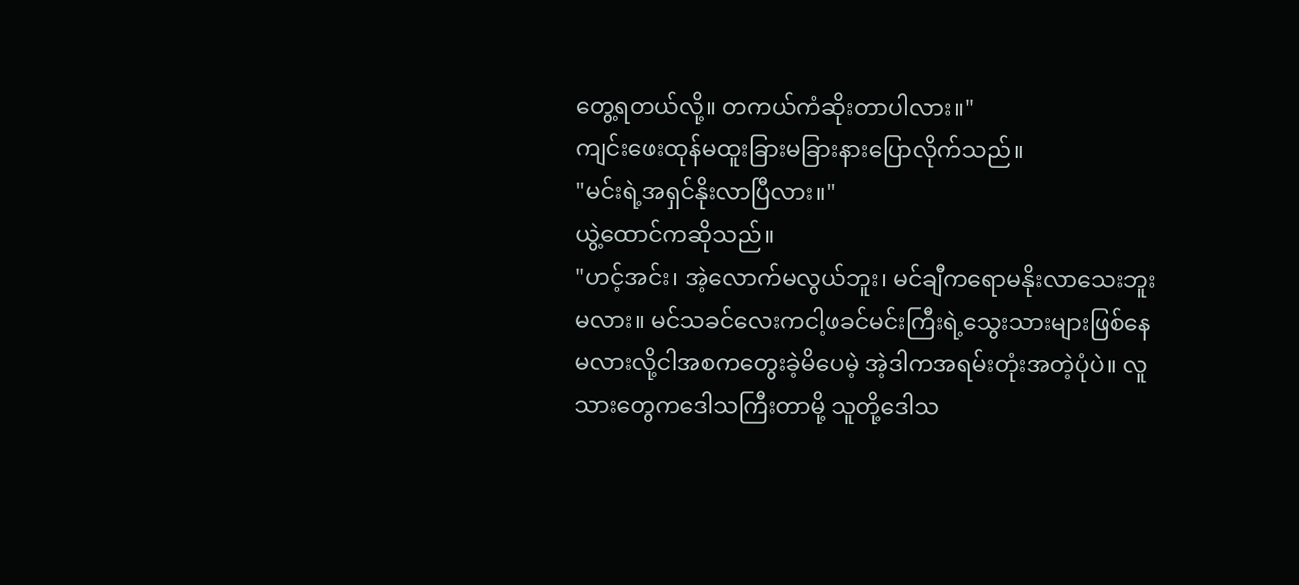တွေ့ရတယ်လို့။ တကယ်ကံဆိုးတာပါလား။"
ကျင်းဖေးထုန်မထူးခြားမခြားနားပြောလိုက်သည်။
"မင်းရဲ့အရှင်နိုးလာပြီလား။"
ယွဲ့ထောင်ကဆိုသည်။
"ဟင့်အင်း၊ အဲ့လောက်မလွယ်ဘူး၊ မင်ချီကရောမနိုးလာသေးဘူးမလား။ မင်သခင်လေးကငါ့ဖခင်မင်းကြီးရဲ့သွေးသားများဖြစ်နေမလားလို့ငါအစကတွေးခဲ့မိပေမဲ့ အဲ့ဒါကအရမ်းတုံးအတဲ့ပုံပဲ။ လူသားတွေကဒေါသကြီးတာမို့ သူတို့ဒေါသ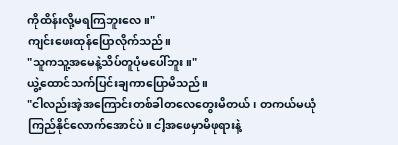ကိုထိန်းလို့မရကြဘူးလေ။"
ကျင်းဖေးထုန်ပြောလိုက်သည်။
"သူကသူ့အမေနဲ့သိပ်တူပုံမပေါ်ဘူး။"
ယွဲ့ထောင်သက်ပြင်းချကာပြောမိသည်။
"ငါလည်းအဲ့အကြောင်းတစ်ခါတလေတွေးမိတယ်၊ တကယ်မယုံကြည်နိုင်လောက်အောင်ပဲ။ ငါ့အဖေမှာမိဖုရားနဲ့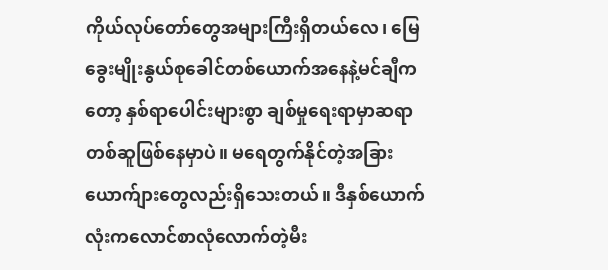ကိုယ်လုပ်တော်တွေအများကြီးရှိတယ်လေ၊ မြေခွေးမျိုးနွယ်စုခေါင်တစ်ယောက်အနေနဲ့မင်ချီကတော့ နှစ်ရာပေါင်းများစွာ ချစ်မှုရေးရာမှာဆရာတစ်ဆူဖြစ်နေမှာပဲ။ မရေတွက်နိုင်တဲ့အခြားယောက်ျားတွေလည်းရှိသေးတယ်။ ဒီနှစ်ယောက်လုံးကလောင်စာလုံလောက်တဲ့မီး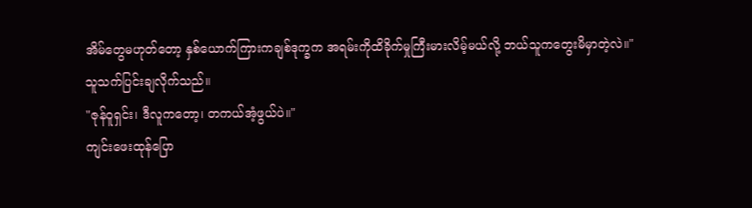အိမ်တွေမဟုတ်တော့ နှစ်ယောက်ကြားကချစ်ဒုက္ခက အရမ်းကိုထိခိုက်မှုကြီးမားလိမ့်မယ်လို့ ဘယ်သူကတွေးမိမှာတဲ့လဲ။"
သူသက်ပြင်းချလိုက်သည်။
"ဇုန်ဝူရှင်း၊ ဒီလူကတော့၊ တကယ်အံ့ဖွယ်ပဲ။"
ကျင်းဖေးထုန်ပြော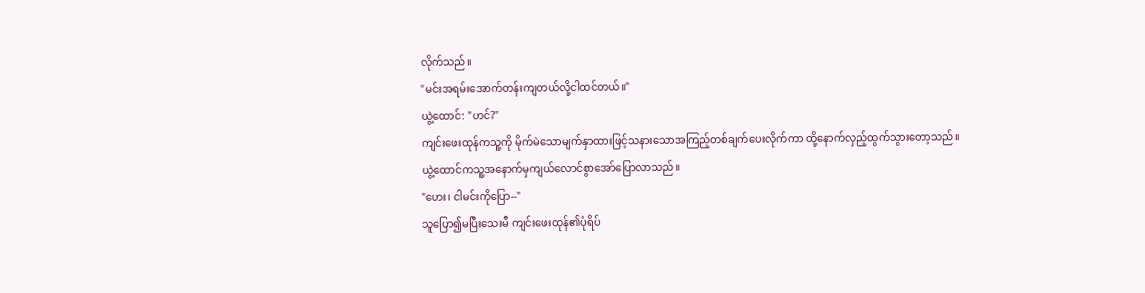လိုက်သည်။
"မင်းအရမ်းအောက်တန်းကျတယ်လို့ငါထင်တယ်။"
ယွဲ့ထောင်: "ဟင်?"
ကျင်းဖေးထုန်ကသူ့ကို မိုက်မဲသောမျက်နှာထားဖြင့်သနားသောအကြည့်တစ်ချက်ပေးလိုက်ကာ ထို့နောက်လှည့်ထွက်သွားတော့သည်။
ယွဲ့ထောင်ကသူ့အနောက်မှကျယ်လောင်စွာအော်ပြောလာသည်။
"ဟေး၊ ငါမင်းကိုပြော--"
သူပြော၍မပြီးသေးမီ ကျင်းဖေးထုန်၏ပုံရိပ်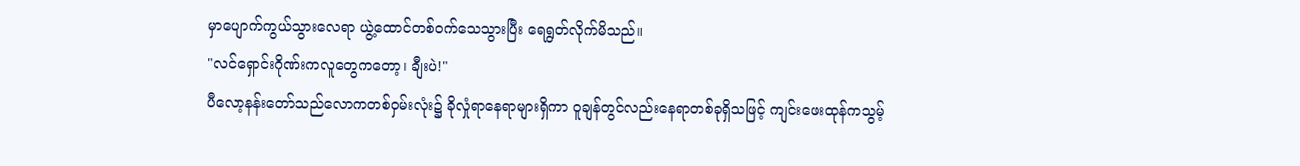မှာပျောက်ကွယ်သွားလေရာ ယွဲ့ထောင်တစ်ဝက်သေသွားပြီး ရေရွတ်လိုက်မိသည်။
"လင်ရှောင်းဂိုဏ်းကလူတွေကတော့၊ ချီးပဲ!"
ပီလော့နန်းတော်သည်လောကတစ်ဝှမ်းလုံး၌ ခိုလှုံရာနေရာများရှိကာ ဝူချန်တွင်လည်းနေရာတစ်ခုရှိသဖြင့် ကျင်းဖေးထုန်ကသွမ့်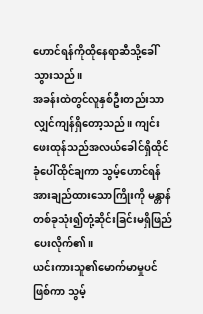ဟောင်ရန်ကိုထိုနေရာဆီသို့ခေါ်သွားသည်။
အခန်းထဲတွင်လူနှစ်ဦးတည်းသာလျှင်ကျန်ရှိတော့သည်။ ကျင်းဖေးထုန်သည်အလယ်ခေါင်ရှိထိုင်ခုံပေါ်ထိုင်ချကာ သွမ့်ဟောင်ရန်အားချည်ထားသောကြိုးကို မန္တာန်တစ်ခုသုံး၍တုံ့ဆိုင်းခြင်းမရှိဖြည်ပေးလိုက်၏။
ယင်းကားသူ၏မောက်မာမှုပင်ဖြစ်ကာ သွမ့်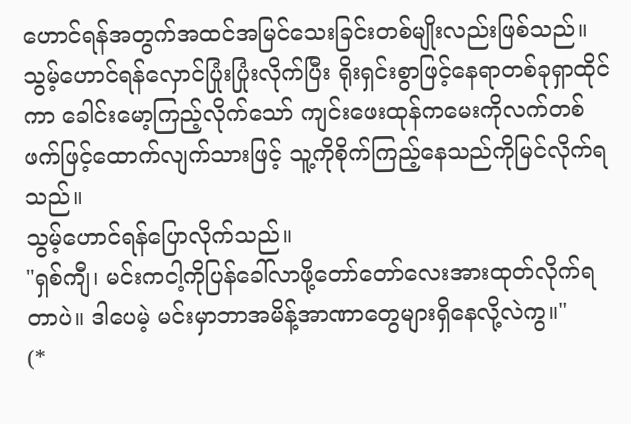ဟောင်ရန်အတွက်အထင်အမြင်သေးခြင်းတစ်မျိုးလည်းဖြစ်သည်။ သွမ့်ဟောင်ရန်လှောင်ပြုံးပြုံးလိုက်ပြီး ရိုးရှင်းစွာဖြင့်နေရာတစ်ခုရှာထိုင်ကာ ခေါင်းမော့ကြည့်လိုက်သော် ကျင်းဖေးထုန်ကမေးကိုလက်တစ်ဖက်ဖြင့်ထောက်လျက်သားဖြင့် သူ့ကိုစိုက်ကြည့်နေသည်ကိုမြင်လိုက်ရသည်။
သွမ့်ဟောင်ရန်ပြောလိုက်သည်။
"ရှစ်ကျီ၊ မင်းကငါ့ကိုပြန်ခေါ်လာဖို့တော်တော်လေးအားထုတ်လိုက်ရတာပဲ။ ဒါပေမဲ့ မင်းမှာဘာအမိန့်အာဏာတွေများရှိနေလို့လဲကွ။"
(*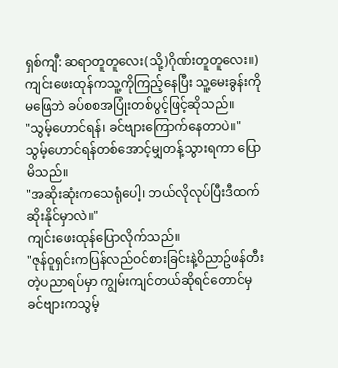ရှစ်ကျီ: ဆရာတူတူလေး(သို့)ဂိုဏ်းတူတူလေး။)
ကျင်းဖေးထုန်ကသူ့ကိုကြည့်နေပြီး သူ့မေးခွန်းကိုမဖြေဘဲ ခပ်စစအပြုံးတစ်ပွင့်ဖြင့်ဆိုသည်။
"သွမ့်ဟောင်ရန်၊ ခင်ဗျားကြောက်နေတာပဲ။"
သွမ့်ဟောင်ရန်တစ်အောင့်မျှတန့်သွားရကာ ပြောမိသည်။
"အဆိုးဆုံးကသေရုံပေါ့၊ ဘယ်လိုလုပ်ပြီးဒီထက်ဆိုးနိုင်မှာလဲ။"
ကျင်းဖေးထုန်ပြောလိုက်သည်။
"ဇုန်ဝူရှင်းကပြန်လည်ဝင်စားခြင်းနဲ့ဝိညာဥ်ဖန်တီးတဲ့ပညာရပ်မှာ ကျွမ်းကျင်တယ်ဆိုရင်တောင်မှ ခင်ဗျားကသွမ့်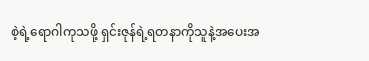စဲ့ရဲ့ရောဂါကုသဖို့ ရှင်းဇုန်ရဲ့ရတနာကိုသူနဲ့အပေးအ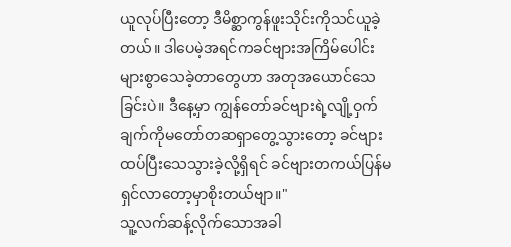ယူလုပ်ပြီးတော့ ဒီမိစ္ဆာကွန်ဖူးသိုင်းကိုသင်ယူခဲ့တယ်။ ဒါပေမဲ့အရင်ကခင်ဗျားအကြိမ်ပေါင်းများစွာသေခဲ့တာတွေဟာ အတုအယောင်သေခြင်းပဲ။ ဒီနေ့မှာ ကျွန်တော်ခင်ဗျားရဲ့လျို့ဝှက်ချက်ကိုမတော်တဆရှာတွေ့သွားတော့ ခင်ဗျားထပ်ပြီးသေသွားခဲ့လို့ရှိရင် ခင်ဗျားတကယ်ပြန်မရှင်လာတော့မှာစိုးတယ်ဗျာ။"
သူ့လက်ဆန့်လိုက်သောအခါ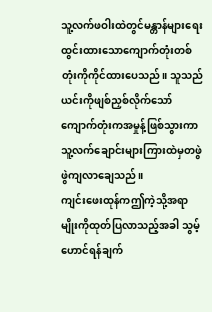သူ့လက်ဖဝါးထဲတွင်မန္တာန်များရေးထွင်းထားသောကျောက်တုံးတစ်တုံးကိုကိုင်ထားပေသည်။ သူသည်ယင်းကိုဖျစ်ညှစ်လိုက်သော် ကျောက်တုံးကအမှုန့်ဖြစ်သွားကာ သူ့လက်ချောင်းများကြားထဲမှတဖွဲဖွဲကျလာချေသည်။
ကျင်းဖေးထုန်ကဤကဲ့သို့အရာမျိုးကိုထုတ်ပြလာသည့်အခါ သွမ့်ဟောင်ရန်ချက်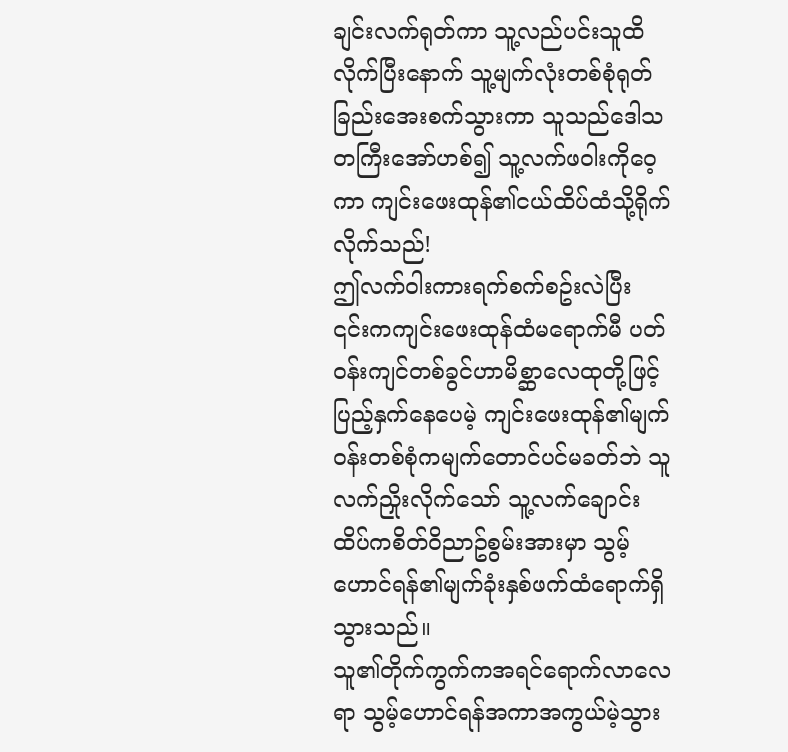ချင်းလက်ရုတ်ကာ သူ့လည်ပင်းသူထိလိုက်ပြီးနောက် သူ့မျက်လုံးတစ်စုံရုတ်ခြည်းအေးစက်သွားကာ သူသည်ဒေါသတကြီးအော်ဟစ်၍ သူ့လက်ဖဝါးကိုဝေ့ကာ ကျင်းဖေးထုန်၏ငယ်ထိပ်ထံသို့ရိုက်လိုက်သည်!
ဤလက်ဝါးကားရက်စက်စဥ်းလဲပြီး ၎င်းကကျင်းဖေးထုန်ထံမရောက်မီ ပတ်ဝန်းကျင်တစ်ခွင်ဟာမိစ္ဆာလေထုတို့ဖြင့်ပြည့်နှက်နေပေမဲ့ ကျင်းဖေးထုန်၏မျက်ဝန်းတစ်စုံကမျက်တောင်ပင်မခတ်ဘဲ သူလက်ညှိုးလိုက်သော် သူ့လက်ချောင်းထိပ်ကစိတ်ဝိညာဥ်စွမ်းအားမှာ သွမ့်ဟောင်ရန်၏မျက်ခုံးနှစ်ဖက်ထံရောက်ရှိသွားသည်။
သူ၏တိုက်ကွက်ကအရင်ရောက်လာလေရာ သွမ့်ဟောင်ရန်အကာအကွယ်မဲ့သွား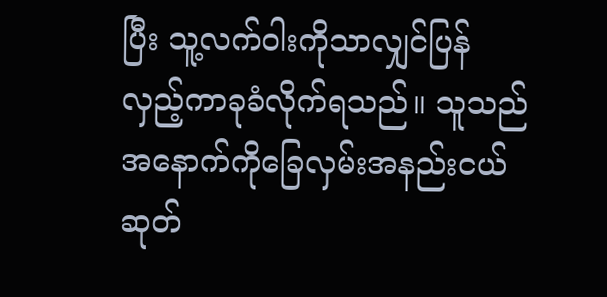ပြီး သူ့လက်ဝါးကိုသာလျှင်ပြန်လှည့်ကာခုခံလိုက်ရသည်။ သူသည်အနောက်ကိုခြေလှမ်းအနည်းငယ်ဆုတ်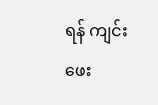ရန် ကျင်းဖေး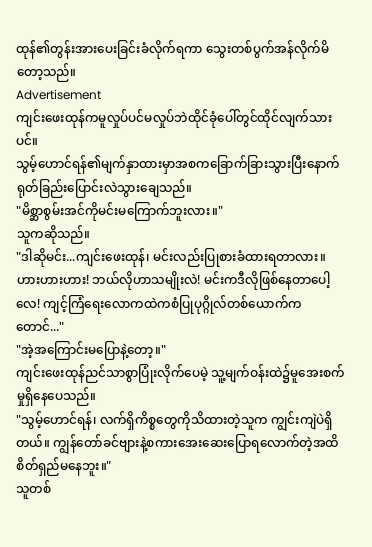ထုန်၏တွန်းအားပေးခြင်းခံလိုက်ရကာ သွေးတစ်ပွက်အန်လိုက်မိတော့သည်။
Advertisement
ကျင်းဖေးထုန်ကမူလှုပ်ပင်မလှုပ်ဘဲထိုင်ခုံပေါ်တွင်ထိုင်လျက်သားပင်။
သွမ့်ဟောင်ရန်၏မျက်နှာထားမှာအစကခြောက်ခြားသွားပြီးနောက် ရုတ်ခြည်းပြောင်းလဲသွားချေသည်။
"မိစ္ဆာစွမ်းအင်ကိုမင်းမကြောက်ဘူးလား။"
သူကဆိုသည်။
"ဒါဆိုမင်း...ကျင်းဖေးထုန်၊ မင်းလည်းပြုစားခံထားရတာလား။ ဟားဟားဟား! ဘယ်လိုဟာသမျိုးလဲ! မင်းကဒီလိုဖြစ်နေတာပေါ့လေ! ကျင့်ကြံရေးလောကထဲကစံပြုပုဂ္ဂိုလ်တစ်ယောက်ကတောင်..."
"အဲ့အကြောင်းမပြောနဲ့တော့။"
ကျင်းဖေးထုန်ညင်သာစွာပြုံးလိုက်ပေမဲ့ သူ့မျက်ဝန်းထဲ၌မူအေးစက်မှုရှိနေပေသည်။
"သွမ့်ဟောင်ရန်၊ လက်ရှိကိစ္စတွေကိုသိထားတဲ့သူက ကျွင်းကျဲပဲရှိတယ်။ ကျွန်တော်ခင်ဗျားနဲ့စကားအေးဆေးပြောရလောက်တဲ့အထိစိတ်ရှည်မနေဘူး။"
သူတစ်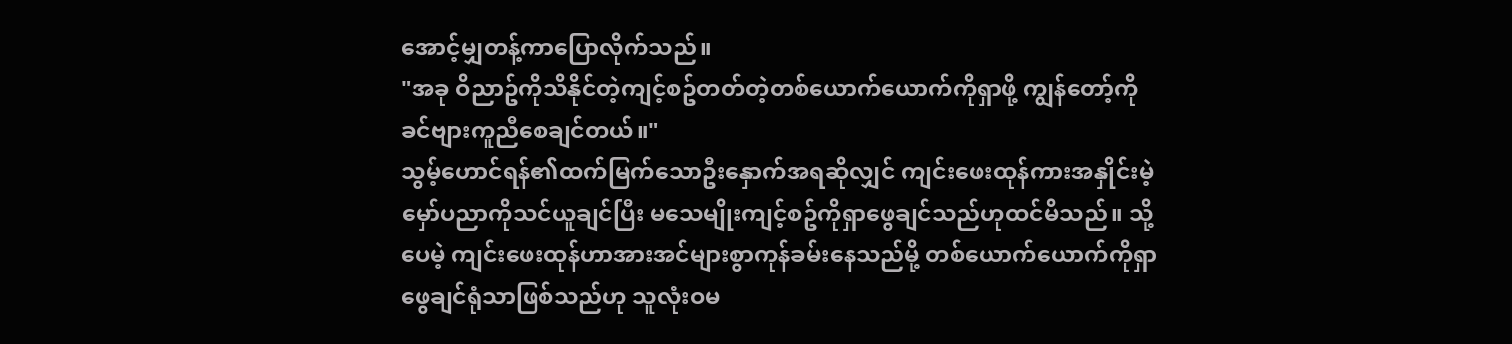အောင့်မျှတန့်ကာပြောလိုက်သည်။
"အခု ဝိညာဥ်ကိုသိနိုင်တဲ့ကျင့်စဥ်တတ်တဲ့တစ်ယောက်ယောက်ကိုရှာဖို့ ကျွန်တော့်ကိုခင်ဗျားကူညီစေချင်တယ်။"
သွမ့်ဟောင်ရန်၏ထက်မြက်သောဦးနှောက်အရဆိုလျှင် ကျင်းဖေးထုန်ကားအနှိုင်းမဲ့မှော်ပညာကိုသင်ယူချင်ပြီး မသေမျိုးကျင့်စဥ်ကိုရှာဖွေချင်သည်ဟုထင်မိသည်။ သို့ပေမဲ့ ကျင်းဖေးထုန်ဟာအားအင်များစွာကုန်ခမ်းနေသည်မို့ တစ်ယောက်ယောက်ကိုရှာဖွေချင်ရုံသာဖြစ်သည်ဟု သူလုံးဝမ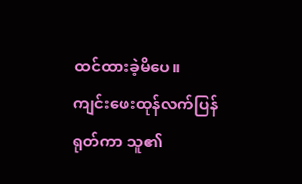ထင်ထားခဲ့မိပေ။
ကျင်းဖေးထုန်လက်ပြန်ရုတ်ကာ သူ၏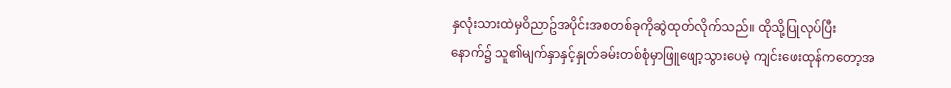နှလုံးသားထဲမှဝိညာဥ်အပိုင်းအစတစ်ခုကိုဆွဲထုတ်လိုက်သည်။ ထိုသို့ပြုလုပ်ပြီးနောက်၌ သူ၏မျက်နှာနှင့်နှုတ်ခမ်းတစ်စုံမှာဖြူဖျော့သွားပေမဲ့ ကျင်းဖေးထုန်ကတော့အ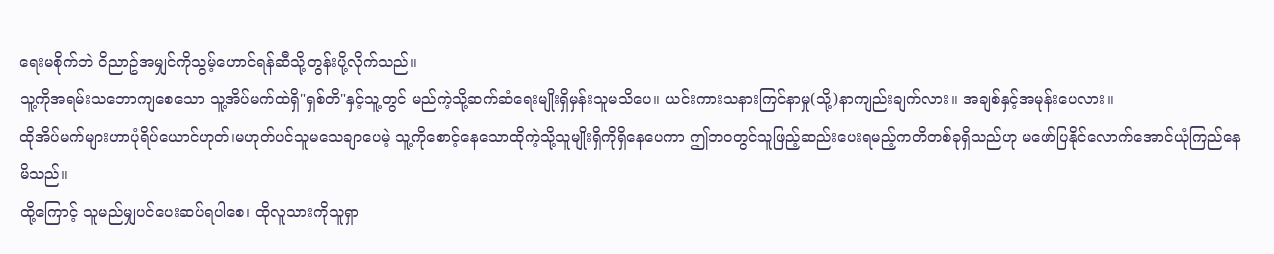ရေးမစိုက်ဘဲ ဝိညာဥ်အမျှင်ကိုသွမ့်ဟောင်ရန်ဆီသို့တွန်းပို့လိုက်သည်။
သူ့ကိုအရမ်းသဘောကျစေသော သူ့အိပ်မက်ထဲရှိ"ရှစ်တိ"နှင့်သူ့တွင် မည်ကဲ့သို့ဆက်ဆံရေးမျိုးရှိမှန်းသူမသိပေ။ ယင်းကားသနားကြင်နာမှု(သို့)နာကျည်းချက်လား။ အချစ်နှင့်အမုန်းပေလား။
ထိုအိပ်မက်များဟာပုံရိပ်ယောင်ဟုတ်၊မဟုတ်ပင်သူမသေချာပေမဲ့ သူ့ကိုစောင့်နေသောထိုကဲ့သို့သူမျိုးရှိကိုရှိနေပေကာ ဤဘဝတွင်သူဖြည့်ဆည်းပေးရမည့်ကတိတစ်ခုရှိသည်ဟု မဖော်ပြနိုင်လောက်အောင်ယုံကြည်နေမိသည်။
ထို့ကြောင့် သူမည်မျှပင်ပေးဆပ်ရပါစေ၊ ထိုလူသားကိုသူရှာ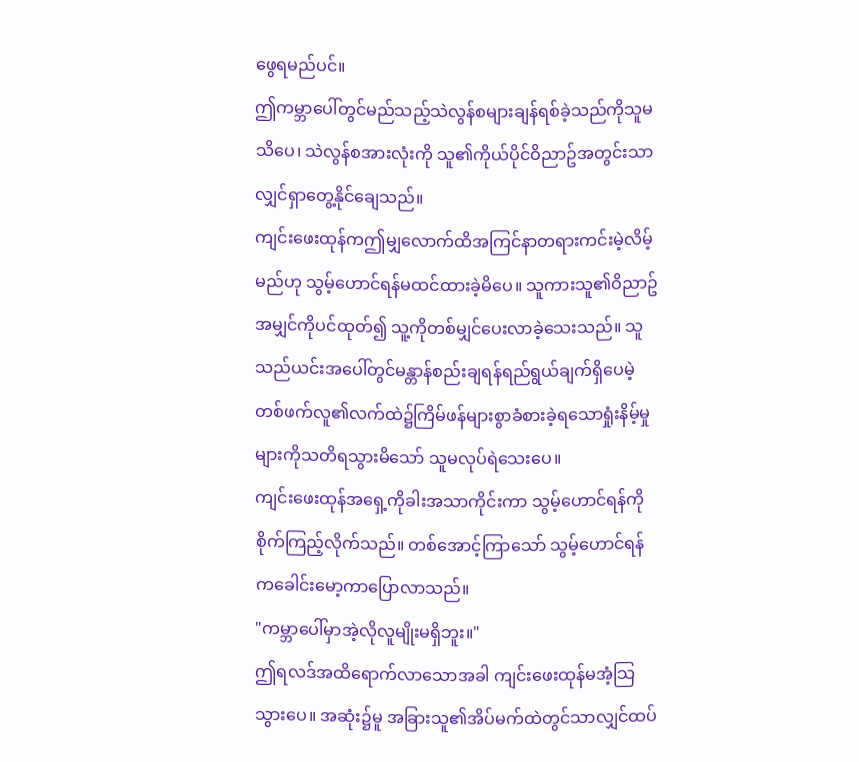ဖွေရမည်ပင်။
ဤကမ္ဘာပေါ်တွင်မည်သည့်သဲလွန်စများချန်ရစ်ခဲ့သည်ကိုသူမသိပေ၊ သဲလွန်စအားလုံးကို သူ၏ကိုယ်ပိုင်ဝိညာဥ်အတွင်းသာလျှင်ရှာတွေ့နိုင်ချေသည်။
ကျင်းဖေးထုန်ကဤမျှလောက်ထိအကြင်နာတရားကင်းမဲ့လိမ့်မည်ဟု သွမ့်ဟောင်ရန်မထင်ထားခဲ့မိပေ။ သူကားသူ၏ဝိညာဥ်အမျှင်ကိုပင်ထုတ်၍ သူ့ကိုတစ်မျှင်ပေးလာခဲ့သေးသည်။ သူသည်ယင်းအပေါ်တွင်မန္တာန်စည်းချရန်ရည်ရွယ်ချက်ရှိပေမဲ့ တစ်ဖက်လူ၏လက်ထဲ၌ကြိမ်ဖန်များစွာခံစားခဲ့ရသောရှုံးနိမ့်မှုများကိုသတိရသွားမိသော် သူမလုပ်ရဲသေးပေ။
ကျင်းဖေးထုန်အရှေ့ကိုခါးအသာကိုင်းကာ သွမ့်ဟောင်ရန်ကိုစိုက်ကြည့်လိုက်သည်။ တစ်အောင့်ကြာသော် သွမ့်ဟောင်ရန်ကခေါင်းမော့ကာပြောလာသည်။
"ကမ္ဘာပေါ်မှာအဲ့လိုလူမျိုးမရှိဘူး။"
ဤရလဒ်အထိရောက်လာသောအခါ ကျင်းဖေးထုန်မအံ့သြသွားပေ။ အဆုံး၌မူ အခြားသူ၏အိပ်မက်ထဲတွင်သာလျှင်ထပ်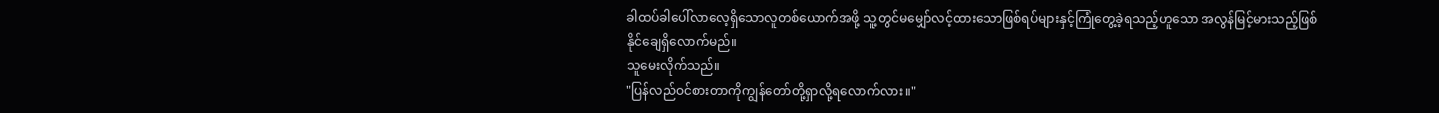ခါထပ်ခါပေါ်လာလေ့ရှိသောလူတစ်ယောက်အဖို့ သူ့တွင်မမျှော်လင့်ထားသောဖြစ်ရပ်များနှင့်ကြုံတွေ့ခဲ့ရသည့်ဟူသော အလွန်မြင့်မားသည့်ဖြစ်နိုင်ချေရှိလောက်မည်။
သူမေးလိုက်သည်။
"ပြန်လည်ဝင်စားတာကိုကျွန်တော်တို့ရှာလို့ရလောက်လား။"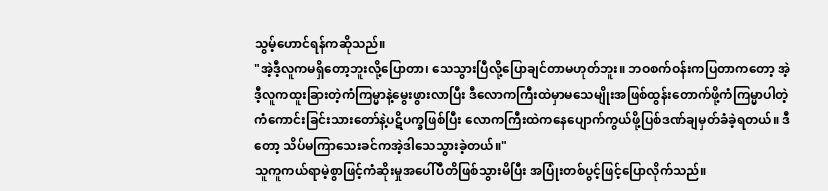သွမ့်ဟောင်ရန်ကဆိုသည်။
"အဲ့ဒီ့လူကမရှိတော့ဘူးလို့ပြောတာ၊ သေသွားပြီလို့ပြောချင်တာမဟုတ်ဘူး။ ဘဝစက်ဝန်းကပြတာကတော့ အဲ့ဒီ့လူကထူးခြားတဲ့ကံကြမ္မာနဲ့မွေးဖွားလာပြီး ဒီလောကကြီးထဲမှာမသေမျိုးအဖြစ်ထွန်းတောက်ဖို့ကံကြမ္မာပါတဲ့ ကံကောင်းခြင်းသားတော်နဲ့ပဋိပက္ခဖြစ်ပြီး လောကကြီးထဲကနေပျောက်ကွယ်ဖို့ပြစ်ဒဏ်ချမှတ်ခံခဲ့ရတယ်။ ဒီတော့ သိပ်မကြာသေးခင်ကအဲ့ဒါသေသွားခဲ့တယ်။"
သူကူကယ်ရာမဲ့စွာဖြင့်ကံဆိုးမှုအပေါ်ပီတိဖြစ်သွားမိပြီး အပြုံးတစ်ပွင့်ဖြင့်ပြောလိုက်သည်။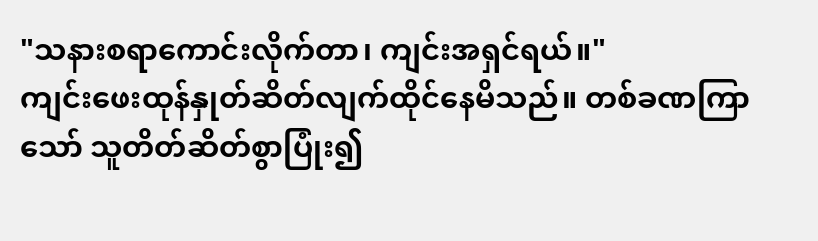"သနားစရာကောင်းလိုက်တာ၊ ကျင်းအရှင်ရယ်။"
ကျင်းဖေးထုန်နှုတ်ဆိတ်လျက်ထိုင်နေမိသည်။ တစ်ခဏကြာသော် သူတိတ်ဆိတ်စွာပြုံး၍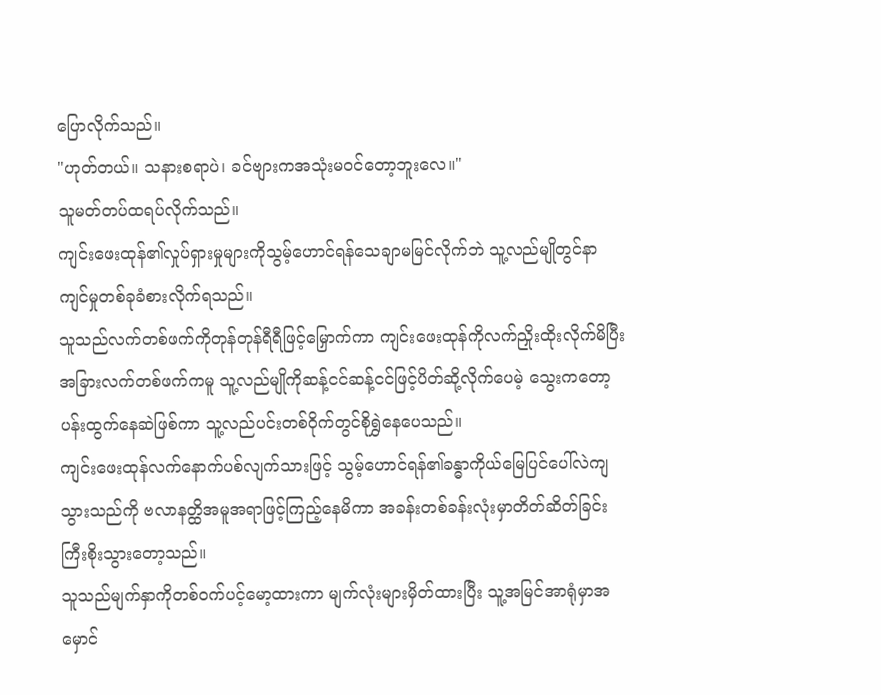ပြောလိုက်သည်။
"ဟုတ်တယ်။ သနားစရာပဲ၊ ခင်ဗျားကအသုံးမဝင်တော့ဘူးလေ။"
သူမတ်တပ်ထရပ်လိုက်သည်။
ကျင်းဖေးထုန်၏လှုပ်ရှားမှုများကိုသွမ့်ဟောင်ရန်သေချာမမြင်လိုက်ဘဲ သူ့လည်မျိုတွင်နာကျင်မှုတစ်ခုခံစားလိုက်ရသည်။
သူသည်လက်တစ်ဖက်ကိုတုန်တုန်ရီရီဖြင့်မြှောက်ကာ ကျင်းဖေးထုန်ကိုလက်ညှိုးထိုးလိုက်မိပြီး အခြားလက်တစ်ဖက်ကမူ သူ့လည်မျိုကိုဆန့်ငင်ဆန့်ငင်ဖြင့်ပိတ်ဆို့လိုက်ပေမဲ့ သွေးကတော့ပန်းထွက်နေဆဲဖြစ်ကာ သူ့လည်ပင်းတစ်ဝိုက်တွင်စိုရွှဲနေပေသည်။
ကျင်းဖေးထုန်လက်နောက်ပစ်လျက်သားဖြင့် သွမ့်ဟောင်ရန်၏ခန္ဓာကိုယ်မြေပြင်ပေါ်လဲကျသွားသည်ကို ဗလာနတ္ထိအမူအရာဖြင့်ကြည့်နေမိကာ အခန်းတစ်ခန်းလုံးမှာတိတ်ဆိတ်ခြင်းကြီးစိုးသွားတော့သည်။
သူသည်မျက်နှာကိုတစ်ဝက်ပင့်မော့ထားကာ မျက်လုံးများမှိတ်ထားပြီး သူ့အမြင်အာရုံမှာအမှောင်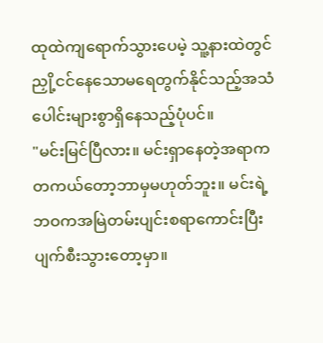ထုထဲကျရောက်သွားပေမဲ့ သူ့နားထဲတွင်ညှို့ငင်နေသောမရေတွက်နိုင်သည့်အသံပေါင်းများစွာရှိနေသည့်ပုံပင်။
"မင်းမြင်ပြီလား။ မင်းရှာနေတဲ့အရာကတကယ်တော့ဘာမှမဟုတ်ဘူး။ မင်းရဲ့ဘဝကအမြဲတမ်းပျင်းစရာကောင်းပြီး ပျက်စီးသွားတော့မှာ။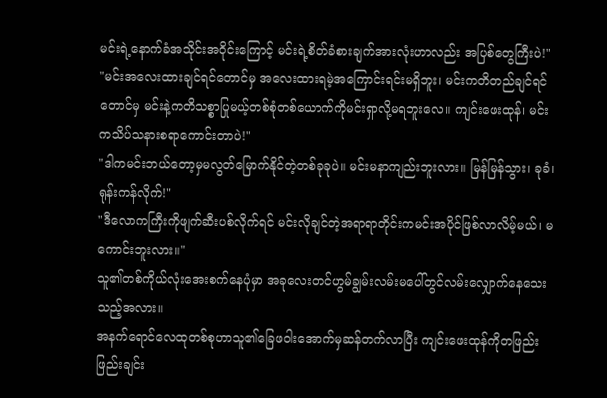မင်းရဲ့နောက်ခံအသိုင်းအဝိုင်းကြောင့် မင်းရဲ့စိတ်ခံစားချက်အားလုံးဟာလည်း အပြစ်တွေကြီးပဲ!"
"မင်းအလေးထားချင်ရင်တောင်မှ အလေးထားရမဲ့အကြောင်းရင်းမရှိဘူး၊ မင်းကတိတည်ချင်ရင်တောင်မှ မင်းနဲ့ကတိသစ္စာပြုမယ့်တစ်စုံတစ်ယောက်ကိုမင်းရှာလို့မရဘူးလေ။ ကျင်းဖေးထုန်၊ မင်းကသိပ်သနားစရာကောင်းတာပဲ!"
"ဒါကမင်းဘယ်တော့မှမလွတ်မြောက်နိုင်တဲ့တစ်ခုခုပဲ။ မင်းမနာကျည်းဘူးလား။ မြန်မြန်သွား၊ ခုခံ၊ ရုန်းကန်လိုက်!"
"ဒီလောကကြီးကိုဖျက်ဆီးပစ်လိုက်ရင် မင်းလိုချင်တဲ့အရာရာတိုင်းကမင်းအပိုင်ဖြစ်လာလိမ့်မယ်၊ မကောင်းဘူးလား။"
သူ၏တစ်ကိုယ်လုံးအေးစက်နေပုံမှာ အခုလေးတင်ဟွမ်ချွမ်းလမ်းမပေါ်တွင်လမ်းလျှောက်နေသေးသည့်အလား။
အနက်ရောင်လေထုတစ်စုဟာသူ၏ခြေဖဝါးအောက်မှဆန်တက်လာပြီး ကျင်းဖေးထုန်ကိုတဖြည်းဖြည်းချင်း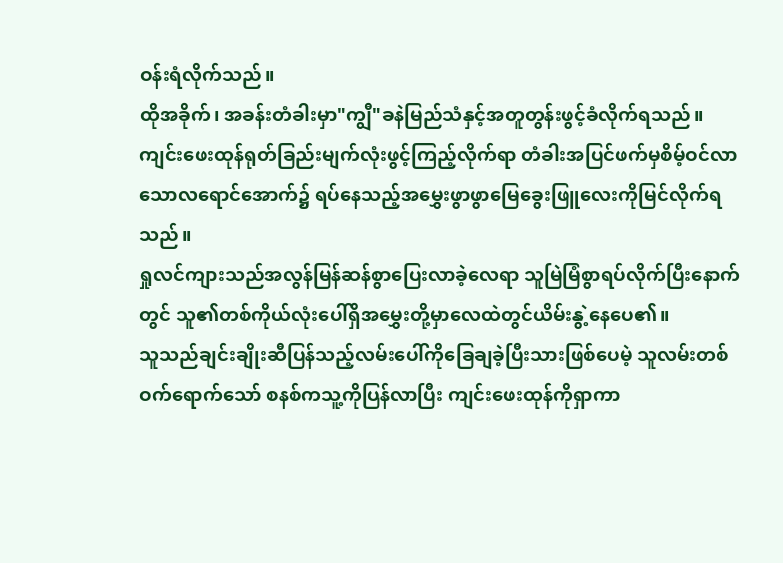ဝန်းရံလိုက်သည်။
ထိုအခိုက်၊ အခန်းတံခါးမှာ"ကျွီ"ခနဲမြည်သံနှင့်အတူတွန်းဖွင့်ခံလိုက်ရသည်။
ကျင်းဖေးထုန်ရုတ်ခြည်းမျက်လုံးဖွင့်ကြည့်လိုက်ရာ တံခါးအပြင်ဖက်မှစိမ့်ဝင်လာသောလရောင်အောက်၌ ရပ်နေသည့်အမွှေးဖွာဖွာမြေခွေးဖြူလေးကိုမြင်လိုက်ရသည်။
ရှုလင်ကျားသည်အလွန်မြန်ဆန်စွာပြေးလာခဲ့လေရာ သူမြဲမြံစွာရပ်လိုက်ပြီးနောက်တွင် သူ၏တစ်ကိုယ်လုံးပေါ်ရှိအမွှေးတို့မှာလေထဲတွင်ယိမ်းနွဲ့နေပေ၏။
သူသည်ချင်းချိုးဆီပြန်သည့်လမ်းပေါ်ကိုခြေချခဲ့ပြီးသားဖြစ်ပေမဲ့ သူလမ်းတစ်ဝက်ရောက်သော် စနစ်ကသူ့ကိုပြန်လာပြီး ကျင်းဖေးထုန်ကိုရှာကာ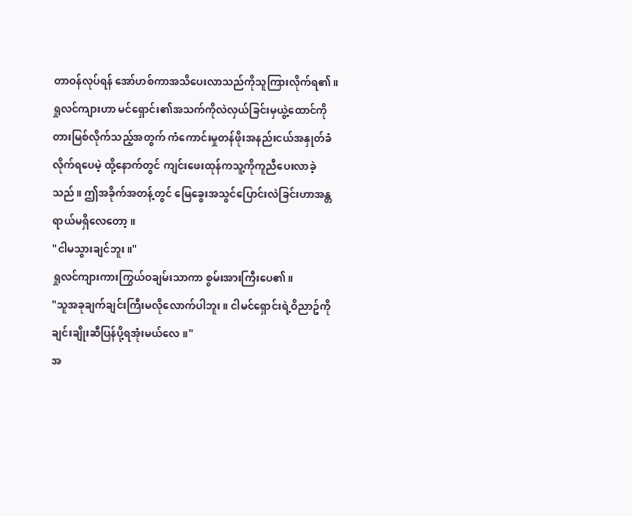တာဝန်လုပ်ရန် အော်ဟစ်ကာအသိပေးလာသည်ကိုသူကြားလိုက်ရ၏။
ရှုလင်ကျားဟာ မင်ရှောင်း၏အသက်ကိုလဲလှယ်ခြင်းမှယွဲ့ထောင်ကိုတားမြစ်လိုက်သည့်အတွက် ကံကောင်းမှုတန်ဖိုးအနည်းငယ်အနှုတ်ခံလိုက်ရပေမဲ့ ထို့နောက်တွင် ကျင်းဖေးထုန်ကသူ့ကိုကူညီပေးလာခဲ့သည်။ ဤအခိုက်အတန့်တွင် မြေခွေးအသွင်ပြောင်းလဲခြင်းဟာအန္တရာယ်မရှိလေတော့။
"ငါမသွားချင်ဘူး။"
ရှုလင်ကျားကားကြွယ်ဝချမ်းသာကာ စွမ်းအားကြီးပေ၏။
"သူအခုချက်ချင်းကြီးမလိုလောက်ပါဘူး။ ငါမင်ရှောင်းရဲ့ဝိညာဥ်ကိုချင်းချိုးဆီပြန်ပို့ရအုံးမယ်လေ။"
အ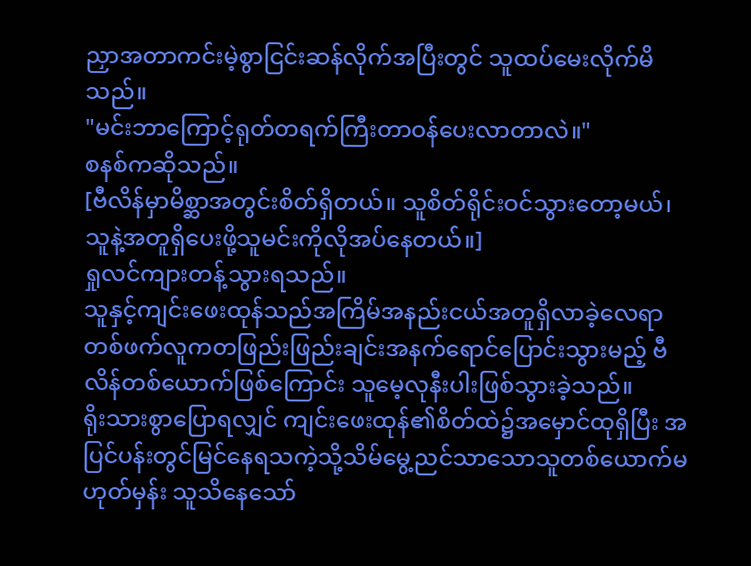ညှာအတာကင်းမဲ့စွာငြင်းဆန်လိုက်အပြီးတွင် သူထပ်မေးလိုက်မိသည်။
"မင်းဘာကြောင့်ရုတ်တရက်ကြီးတာဝန်ပေးလာတာလဲ။"
စနစ်ကဆိုသည်။
[ဗီလိန်မှာမိစ္ဆာအတွင်းစိတ်ရှိတယ်။ သူစိတ်ရိုင်းဝင်သွားတော့မယ်၊
သူနဲ့အတူရှိပေးဖို့သူမင်းကိုလိုအပ်နေတယ်။]
ရှုလင်ကျားတန့်သွားရသည်။
သူနှင့်ကျင်းဖေးထုန်သည်အကြိမ်အနည်းငယ်အတူရှိလာခဲ့လေရာ
တစ်ဖက်လူကတဖြည်းဖြည်းချင်းအနက်ရောင်ပြောင်းသွားမည့် ဗီလိန်တစ်ယောက်ဖြစ်ကြောင်း သူမေ့လုနီးပါးဖြစ်သွားခဲ့သည်။
ရိုးသားစွာပြောရလျှင် ကျင်းဖေးထုန်၏စိတ်ထဲ၌အမှောင်ထုရှိပြီး အပြင်ပန်းတွင်မြင်နေရသကဲ့သို့သိမ်မွေ့ညင်သာသောသူတစ်ယောက်မဟုတ်မှန်း သူသိနေသော်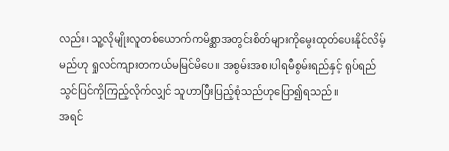လည်း၊ သူ့လိုမျိုးလူတစ်ယောက်ကမိစ္ဆာအတွင်းစိတ်များကိုမွေးထုတ်ပေးနိုင်လိမ့်မည်ဟု ရှုလင်ကျားတကယ်မမြင်မိပေ။ အစွမ်းအစ၊ပါရမီစွမ်းရည်နှင့် ရုပ်ရည်သွင်ပြင်ကိုကြည့်လိုက်လျှင် သူဟာပြီးပြည့်စုံသည်ဟုပြော၍ရသည်။
အရင်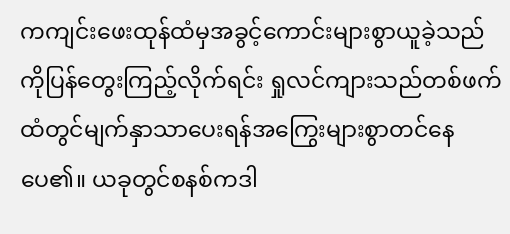ကကျင်းဖေးထုန်ထံမှအခွင့်ကောင်းများစွာယူခဲ့သည်ကိုပြန်တွေးကြည့်လိုက်ရင်း ရှုလင်ကျားသည်တစ်ဖက်ထံတွင်မျက်နှာသာပေးရန်အကြွေးများစွာတင်နေပေ၏။ ယခုတွင်စနစ်ကဒါ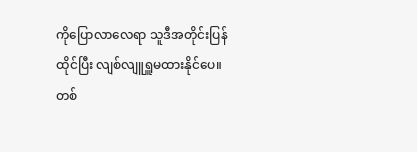ကိုပြောလာလေရာ သူဒီအတိုင်းပြန်ထိုင်ပြီး လျစ်လျူရှူမထားနိုင်ပေ။
တစ်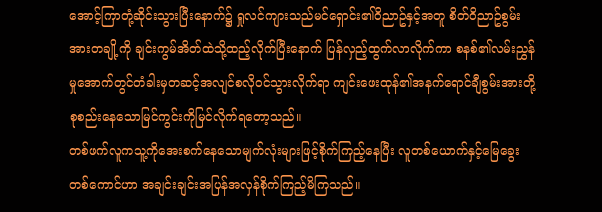အောင့်ကြာတုံ့ဆိုင်းသွားပြီးနောက်၌ ရှုလင်ကျားသည်မင်ရှောင်း၏ဝိညာဥ်နှင့်အတူ စိတ်ဝိညာဥ်စွမ်းအားတချို့ကို ချင်းကွမ်အိတ်ထဲသို့ထည့်လိုက်ပြီးနောက် ပြန်လှည့်ထွက်လာလိုက်ကာ စနစ်၏လမ်းညွှန်မှုအောက်တွင်တံခါးမှတဆင့်အလျင်စလိုဝင်သွားလိုက်ရာ ကျင်းဖေးထုန်၏အနက်ရောင်ချီစွမ်းအားတို့စုစည်းနေသောမြင်ကွင်းကိုမြင်လိုက်ရတော့သည်။
တစ်ဖက်လူကသူ့ကိုအေးစက်နေသောမျက်လုံးများဖြင့်စိုက်ကြည့်နေပြီး လူတစ်ယောက်နှင့်မြေခွေးတစ်ကောင်ဟာ အချင်းချင်းအပြန်အလှန်စိုက်ကြည့်မိကြသည်။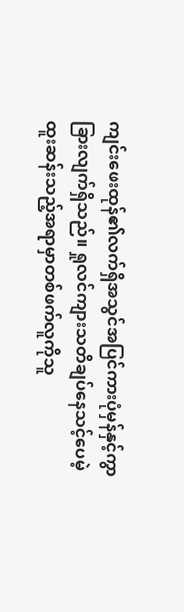ကျင်းဖေးထုန်၏လက်ရှိအသွင်အပြင်ကားပုံမှန်နှင့်ကွာခြားလျက်ရှိသည်။ ရှုလင်ကျားသတိချပ်နေသင့်ပေမဲ့ ထူးဆန်းသည့်အရာမှာတစ်ဖက်လူကိုသူ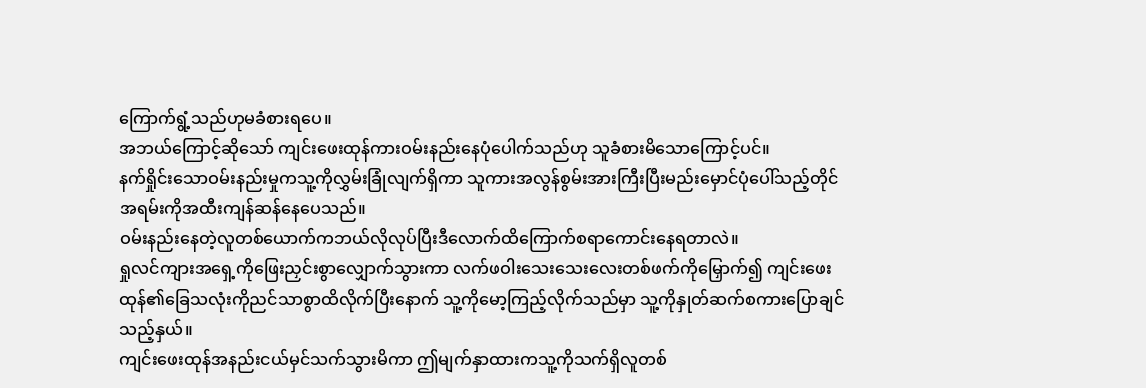ကြောက်ရွံ့သည်ဟုမခံစားရပေ။
အဘယ်ကြောင့်ဆိုသော် ကျင်းဖေးထုန်ကားဝမ်းနည်းနေပုံပေါက်သည်ဟု သူခံစားမိသောကြောင့်ပင်။
နက်ရှိုင်းသောဝမ်းနည်းမှုကသူ့ကိုလွှမ်းခြုံလျက်ရှိကာ သူကားအလွန်စွမ်းအားကြီးပြီးမည်းမှောင်ပုံပေါ်သည့်တိုင် အရမ်းကိုအထီးကျန်ဆန်နေပေသည်။
ဝမ်းနည်းနေတဲ့လူတစ်ယောက်ကဘယ်လိုလုပ်ပြီးဒီလောက်ထိကြောက်စရာကောင်းနေရတာလဲ။
ရှုလင်ကျားအရှေ့ကိုဖြေးညှင်းစွာလျှောက်သွားကာ လက်ဖဝါးသေးသေးလေးတစ်ဖက်ကိုမြှောက်၍ ကျင်းဖေးထုန်၏ခြေသလုံးကိုညင်သာစွာထိလိုက်ပြီးနောက် သူ့ကိုမော့ကြည့်လိုက်သည်မှာ သူ့ကိုနှုတ်ဆက်စကားပြောချင်သည့်နှယ်။
ကျင်းဖေးထုန်အနည်းငယ်မှင်သက်သွားမိကာ ဤမျက်နှာထားကသူ့ကိုသက်ရှိလူတစ်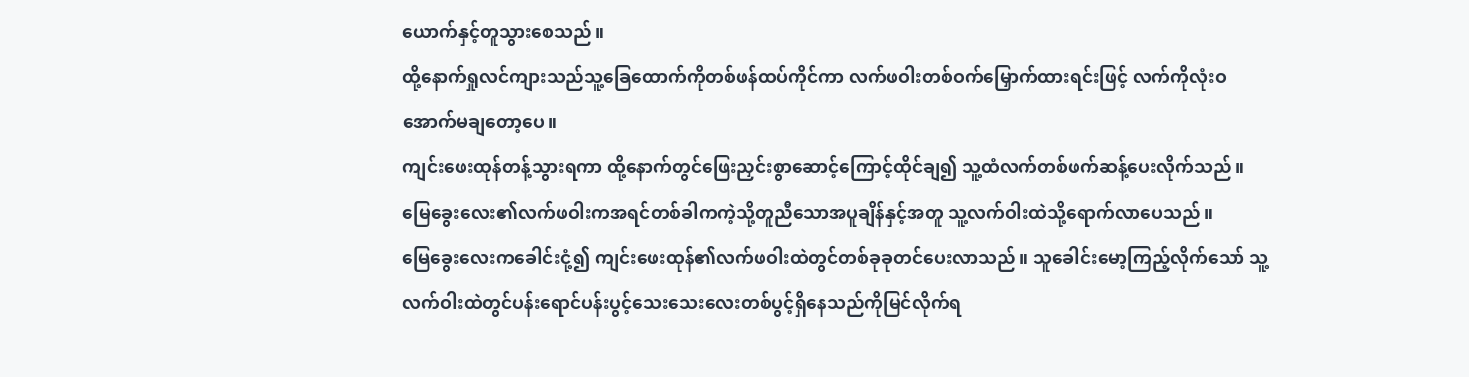ယောက်နှင့်တူသွားစေသည်။
ထို့နောက်ရှုလင်ကျားသည်သူ့ခြေထောက်ကိုတစ်ဖန်ထပ်ကိုင်ကာ လက်ဖဝါးတစ်ဝက်မြှောက်ထားရင်းဖြင့် လက်ကိုလုံးဝအောက်မချတော့ပေ။
ကျင်းဖေးထုန်တန့်သွားရကာ ထို့နောက်တွင်ဖြေးညှင်းစွာဆောင့်ကြောင့်ထိုင်ချ၍ သူ့ထံလက်တစ်ဖက်ဆန့်ပေးလိုက်သည်။
မြေခွေးလေး၏လက်ဖဝါးကအရင်တစ်ခါကကဲ့သို့တူညီသောအပူချိန်နှင့်အတူ သူ့လက်ဝါးထဲသို့ရောက်လာပေသည်။
မြေခွေးလေးကခေါင်းငုံ့၍ ကျင်းဖေးထုန်၏လက်ဖဝါးထဲတွင်တစ်ခုခုတင်ပေးလာသည်။ သူခေါင်းမော့ကြည့်လိုက်သော် သူ့လက်ဝါးထဲတွင်ပန်းရောင်ပန်းပွင့်သေးသေးလေးတစ်ပွင့်ရှိနေသည်ကိုမြင်လိုက်ရ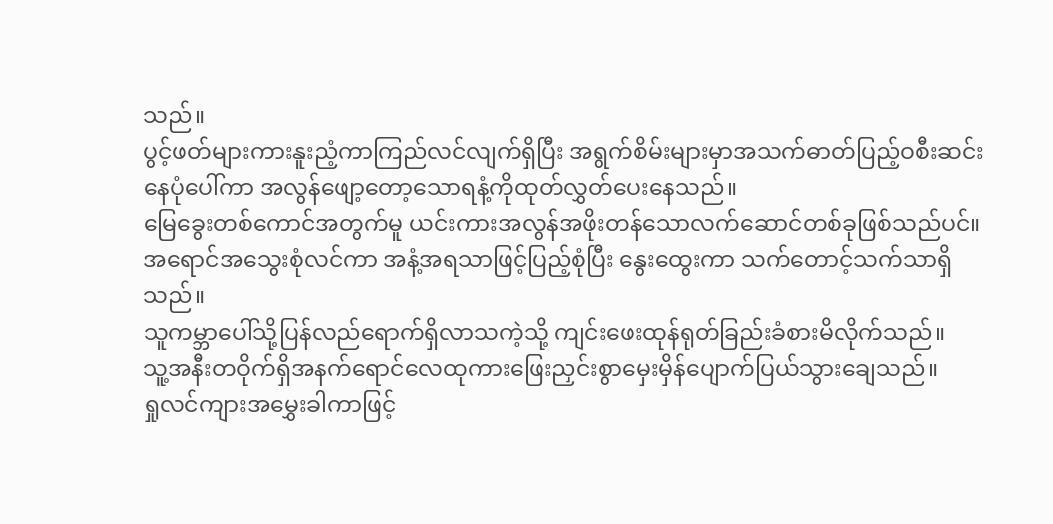သည်။
ပွင့်ဖတ်များကားနူးညံ့ကာကြည်လင်လျက်ရှိပြီး အရွက်စိမ်းများမှာအသက်ဓာတ်ပြည့်ဝစီးဆင်းနေပုံပေါ်ကာ အလွန်ဖျော့တော့သောရနံ့ကိုထုတ်လွှတ်ပေးနေသည်။
မြေခွေးတစ်ကောင်အတွက်မူ ယင်းကားအလွန်အဖိုးတန်သောလက်ဆောင်တစ်ခုဖြစ်သည်ပင်။
အရောင်အသွေးစုံလင်ကာ အနံ့အရသာဖြင့်ပြည့်စုံပြီး နွေးထွေးကာ သက်တောင့်သက်သာရှိသည်။
သူကမ္ဘာပေါ်သို့ပြန်လည်ရောက်ရှိလာသကဲ့သို့ ကျင်းဖေးထုန်ရုတ်ခြည်းခံစားမိလိုက်သည်။
သူ့အနီးတဝိုက်ရှိအနက်ရောင်လေထုကားဖြေးညှင်းစွာမှေးမှိန်ပျောက်ပြယ်သွားချေသည်။
ရှုလင်ကျားအမွှေးခါကာဖြင့်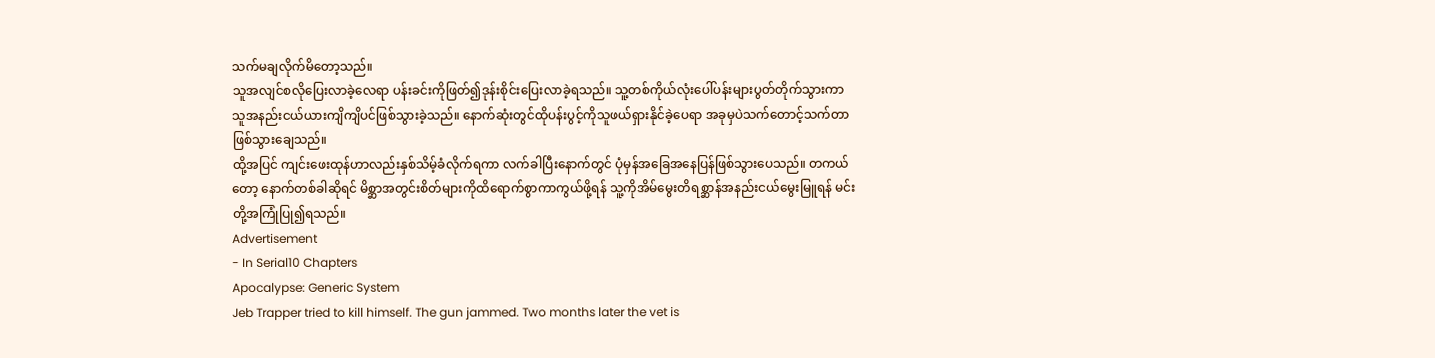သက်မချလိုက်မိတော့သည်။
သူအလျင်စလိုပြေးလာခဲ့လေရာ ပန်းခင်းကိုဖြတ်၍ဒုန်းစိုင်းပြေးလာခဲ့ရသည်။ သူ့တစ်ကိုယ်လုံးပေါ်ပန်းများပွတ်တိုက်သွားကာ သူအနည်းငယ်ယားကျိကျိပင်ဖြစ်သွားခဲ့သည်။ နောက်ဆုံးတွင်ထိုပန်းပွင့်ကိုသူဖယ်ရှားနိုင်ခဲ့ပေရာ အခုမှပဲသက်တောင့်သက်တာဖြစ်သွားချေသည်။
ထို့အပြင် ကျင်းဖေးထုန်ဟာလည်းနှစ်သိမ့်ခံလိုက်ရကာ လက်ခါပြီးနောက်တွင် ပုံမှန်အခြေအနေပြန်ဖြစ်သွားပေသည်။ တကယ်တော့ နောက်တစ်ခါဆိုရင် မိစ္ဆာအတွင်းစိတ်များကိုထိရောက်စွာကာကွယ်ဖို့ရန် သူ့ကိုအိမ်မွေးတိရစ္ဆာန်အနည်းငယ်မွေးမြူရန် မင်းတို့အကြုံပြု၍ရသည်။
Advertisement
- In Serial10 Chapters
Apocalypse: Generic System
Jeb Trapper tried to kill himself. The gun jammed. Two months later the vet is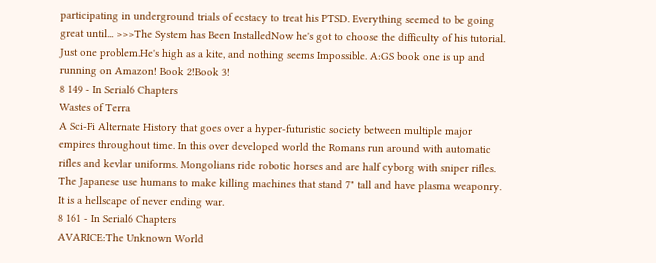participating in underground trials of ecstacy to treat his PTSD. Everything seemed to be going great until... >>>The System has Been InstalledNow he's got to choose the difficulty of his tutorial. Just one problem.He's high as a kite, and nothing seems Impossible. A:GS book one is up and running on Amazon! Book 2!Book 3!
8 149 - In Serial6 Chapters
Wastes of Terra
A Sci-Fi Alternate History that goes over a hyper-futuristic society between multiple major empires throughout time. In this over developed world the Romans run around with automatic rifles and kevlar uniforms. Mongolians ride robotic horses and are half cyborg with sniper rifles. The Japanese use humans to make killing machines that stand 7" tall and have plasma weaponry. It is a hellscape of never ending war.
8 161 - In Serial6 Chapters
AVARICE:The Unknown World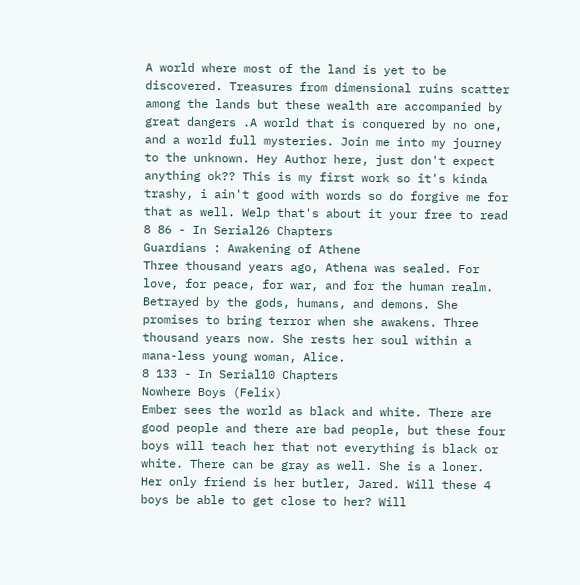A world where most of the land is yet to be discovered. Treasures from dimensional ruins scatter among the lands but these wealth are accompanied by great dangers .A world that is conquered by no one, and a world full mysteries. Join me into my journey to the unknown. Hey Author here, just don't expect anything ok?? This is my first work so it's kinda trashy, i ain't good with words so do forgive me for that as well. Welp that's about it your free to read
8 86 - In Serial26 Chapters
Guardians : Awakening of Athene
Three thousand years ago, Athena was sealed. For love, for peace, for war, and for the human realm. Betrayed by the gods, humans, and demons. She promises to bring terror when she awakens. Three thousand years now. She rests her soul within a mana-less young woman, Alice.
8 133 - In Serial10 Chapters
Nowhere Boys (Felix)
Ember sees the world as black and white. There are good people and there are bad people, but these four boys will teach her that not everything is black or white. There can be gray as well. She is a loner. Her only friend is her butler, Jared. Will these 4 boys be able to get close to her? Will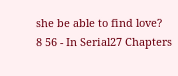she be able to find love?
8 56 - In Serial27 Chapters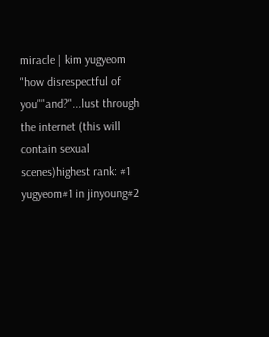miracle | kim yugyeom
"how disrespectful of you""and?"...lust through the internet (this will contain sexual scenes)highest rank: #1 yugyeom#1 in jinyoung#2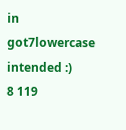in got7lowercase intended :)
8 119